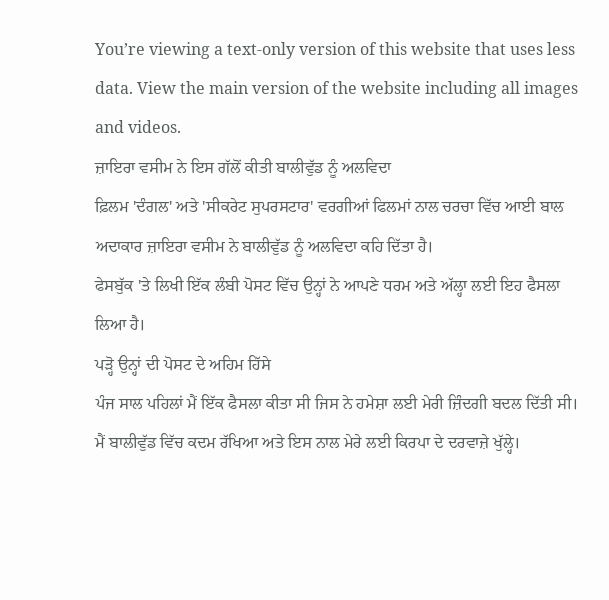You’re viewing a text-only version of this website that uses less data. View the main version of the website including all images and videos.
ਜ਼ਾਇਰਾ ਵਸੀਮ ਨੇ ਇਸ ਗੱਲੋਂ ਕੀਤੀ ਬਾਲੀਵੁੱਡ ਨੂੰ ਅਲਵਿਦਾ
ਫ਼ਿਲਮ 'ਦੰਗਲ' ਅਤੇ 'ਸੀਕਰੇਟ ਸੁਪਰਸਟਾਰ' ਵਰਗੀਆਂ ਫਿਲਮਾਂ ਨਾਲ ਚਰਚਾ ਵਿੱਚ ਆਈ ਬਾਲ ਅਦਾਕਾਰ ਜ਼ਾਇਰਾ ਵਸੀਮ ਨੇ ਬਾਲੀਵੁੱਡ ਨੂੰ ਅਲਵਿਦਾ ਕਹਿ ਦਿੱਤਾ ਹੈ।
ਫੇਸਬੁੱਕ 'ਤੇ ਲਿਖੀ ਇੱਕ ਲੰਬੀ ਪੋਸਟ ਵਿੱਚ ਉਨ੍ਹਾਂ ਨੇ ਆਪਣੇ ਧਰਮ ਅਤੇ ਅੱਲ੍ਹਾ ਲਈ ਇਹ ਫੈਸਲਾ ਲਿਆ ਹੈ।
ਪੜ੍ਹੋ ਉਨ੍ਹਾਂ ਦੀ ਪੋਸਟ ਦੇ ਅਹਿਮ ਹਿੱਸੇ
ਪੰਜ ਸਾਲ ਪਹਿਲਾਂ ਮੈਂ ਇੱਕ ਫੈਸਲਾ ਕੀਤਾ ਸੀ ਜਿਸ ਨੇ ਹਮੇਸ਼ਾ ਲਈ ਮੇਰੀ ਜ਼ਿੰਦਗੀ ਬਦਲ ਦਿੱਤੀ ਸੀ। ਮੈਂ ਬਾਲੀਵੁੱਡ ਵਿੱਚ ਕਦਮ ਰੱਖਿਆ ਅਤੇ ਇਸ ਨਾਲ ਮੇਰੇ ਲਈ ਕਿਰਪਾ ਦੇ ਦਰਵਾਜ਼ੇ ਖੁੱਲ੍ਹੇ।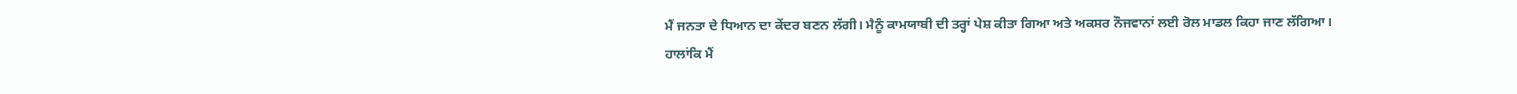ਮੈਂ ਜਨਤਾ ਦੇ ਧਿਆਨ ਦਾ ਕੇਂਦਰ ਬਣਨ ਲੱਗੀ। ਮੈਨੂੰ ਕਾਮਯਾਬੀ ਦੀ ਤਰ੍ਹਾਂ ਪੇਸ਼ ਕੀਤਾ ਗਿਆ ਅਤੇ ਅਕਸਰ ਨੌਜਵਾਨਾਂ ਲਈ ਰੋਲ ਮਾਡਲ ਕਿਹਾ ਜਾਣ ਲੱਗਿਆ।
ਹਾਲਾਂਕਿ ਮੈਂ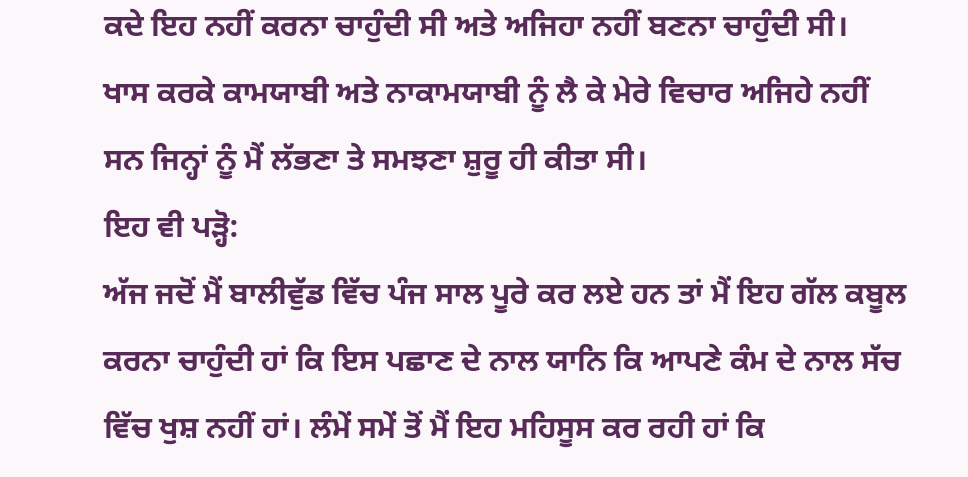ਕਦੇ ਇਹ ਨਹੀਂ ਕਰਨਾ ਚਾਹੁੰਦੀ ਸੀ ਅਤੇ ਅਜਿਹਾ ਨਹੀਂ ਬਣਨਾ ਚਾਹੁੰਦੀ ਸੀ।
ਖਾਸ ਕਰਕੇ ਕਾਮਯਾਬੀ ਅਤੇ ਨਾਕਾਮਯਾਬੀ ਨੂੰ ਲੈ ਕੇ ਮੇਰੇ ਵਿਚਾਰ ਅਜਿਹੇ ਨਹੀਂ ਸਨ ਜਿਨ੍ਹਾਂ ਨੂੰ ਮੈਂ ਲੱਭਣਾ ਤੇ ਸਮਝਣਾ ਸ਼ੁਰੂ ਹੀ ਕੀਤਾ ਸੀ।
ਇਹ ਵੀ ਪੜ੍ਹੋ:
ਅੱਜ ਜਦੋਂ ਮੈਂ ਬਾਲੀਵੁੱਡ ਵਿੱਚ ਪੰਜ ਸਾਲ ਪੂਰੇ ਕਰ ਲਏ ਹਨ ਤਾਂ ਮੈਂ ਇਹ ਗੱਲ ਕਬੂਲ ਕਰਨਾ ਚਾਹੁੰਦੀ ਹਾਂ ਕਿ ਇਸ ਪਛਾਣ ਦੇ ਨਾਲ ਯਾਨਿ ਕਿ ਆਪਣੇ ਕੰਮ ਦੇ ਨਾਲ ਸੱਚ ਵਿੱਚ ਖੁਸ਼ ਨਹੀਂ ਹਾਂ। ਲੰਮੇਂ ਸਮੇਂ ਤੋਂ ਮੈਂ ਇਹ ਮਹਿਸੂਸ ਕਰ ਰਹੀ ਹਾਂ ਕਿ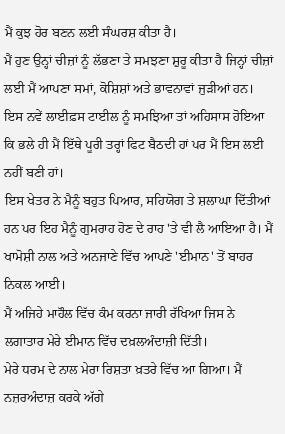ਮੈਂ ਕੁਝ ਹੋਰ ਬਣਨ ਲਈ ਸੰਘਰਸ਼ ਕੀਤਾ ਹੈ।
ਮੈਂ ਹੁਣ ਉਨ੍ਹਾਂ ਚੀਜ਼ਾਂ ਨੂੰ ਲੱਭਣਾ ਤੇ ਸਮਝਣਾ ਸ਼ੁਰੂ ਕੀਤਾ ਹੈ ਜਿਨ੍ਹਾਂ ਚੀਜ਼ਾਂ ਲਈ ਮੈਂ ਆਪਣਾ ਸਮਾਂ, ਕੋਸ਼ਿਸ਼ਾਂ ਅਤੇ ਭਾਵਨਾਵਾਂ ਜੁੜੀਆਂ ਹਨ।
ਇਸ ਨਵੇਂ ਲਾਈਫ਼ਸ ਟਾਈਲ ਨੂੰ ਸਮਝਿਆ ਤਾਂ ਅਹਿਸਾਸ ਹੋਇਆ ਕਿ ਭਲੇ ਹੀ ਮੈਂ ਇੱਥੇ ਪੂਰੀ ਤਰ੍ਹਾਂ ਫਿਟ ਬੈਠਦੀ ਹਾਂ ਪਰ ਮੈਂ ਇਸ ਲਈ ਨਹੀਂ ਬਣੀ ਹਾਂ।
ਇਸ ਖੇਤਰ ਨੇ ਮੈਨੂੰ ਬਹੁਤ ਪਿਆਰ, ਸਹਿਯੋਗ ਤੇ ਸ਼ਲਾਘਾ ਦਿੱਤੀਆਂ ਹਨ ਪਰ ਇਹ ਮੈਨੂੰ ਗੁਮਰਾਹ ਹੋਣ ਦੇ ਰਾਹ 'ਤੇ ਵੀ ਲੈ ਆਇਆ ਹੈ। ਮੈਂ ਖਾਮੋਸ਼ੀ ਨਾਲ ਅਤੇ ਅਨਜਾਣੇ ਵਿੱਚ ਆਪਣੇ 'ਈਮਾਨ' ਤੋਂ ਬਾਹਰ ਨਿਕਲ ਆਈ।
ਮੈਂ ਅਜਿਹੇ ਮਾਹੌਲ ਵਿੱਚ ਕੰਮ ਕਰਨਾ ਜਾਰੀ ਰੱਖਿਆ ਜਿਸ ਨੇ ਲਗਾਤਾਰ ਮੇਰੇ ਈਮਾਨ ਵਿੱਚ ਦਖ਼ਲਅੰਦਾਜ਼ੀ ਦਿੱਤੀ।
ਮੇਰੇ ਧਰਮ ਦੇ ਨਾਲ ਮੇਰਾ ਰਿਸ਼ਤਾ ਖ਼ਤਰੇ ਵਿੱਚ ਆ ਗਿਆ। ਮੈਂ ਨਜ਼ਰਅੰਦਾਜ਼ ਕਰਕੇ ਅੱਗੇ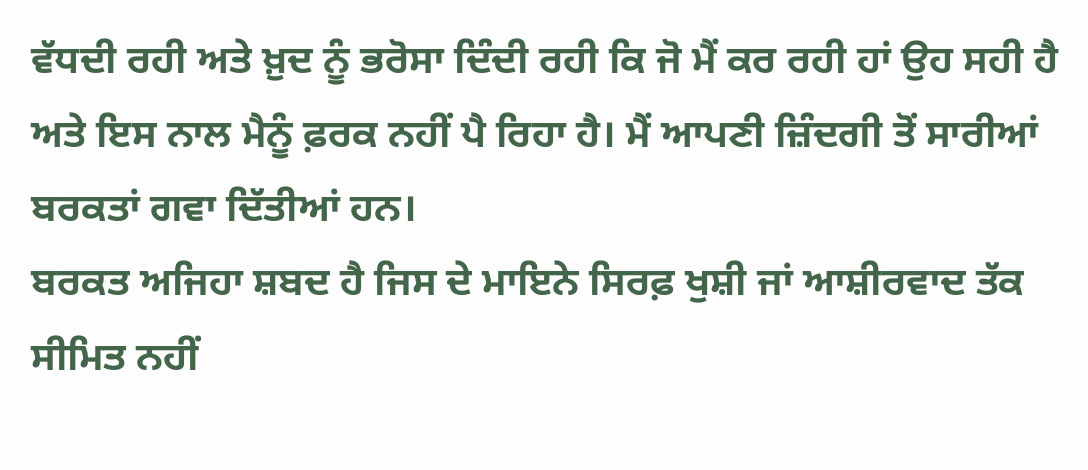ਵੱਧਦੀ ਰਹੀ ਅਤੇ ਖ਼ੁਦ ਨੂੰ ਭਰੋਸਾ ਦਿੰਦੀ ਰਹੀ ਕਿ ਜੋ ਮੈਂ ਕਰ ਰਹੀ ਹਾਂ ਉਹ ਸਹੀ ਹੈ ਅਤੇ ਇਸ ਨਾਲ ਮੈਨੂੰ ਫ਼ਰਕ ਨਹੀਂ ਪੈ ਰਿਹਾ ਹੈ। ਮੈਂ ਆਪਣੀ ਜ਼ਿੰਦਗੀ ਤੋਂ ਸਾਰੀਆਂ ਬਰਕਤਾਂ ਗਵਾ ਦਿੱਤੀਆਂ ਹਨ।
ਬਰਕਤ ਅਜਿਹਾ ਸ਼ਬਦ ਹੈ ਜਿਸ ਦੇ ਮਾਇਨੇ ਸਿਰਫ਼ ਖੁਸ਼ੀ ਜਾਂ ਆਸ਼ੀਰਵਾਦ ਤੱਕ ਸੀਮਿਤ ਨਹੀਂ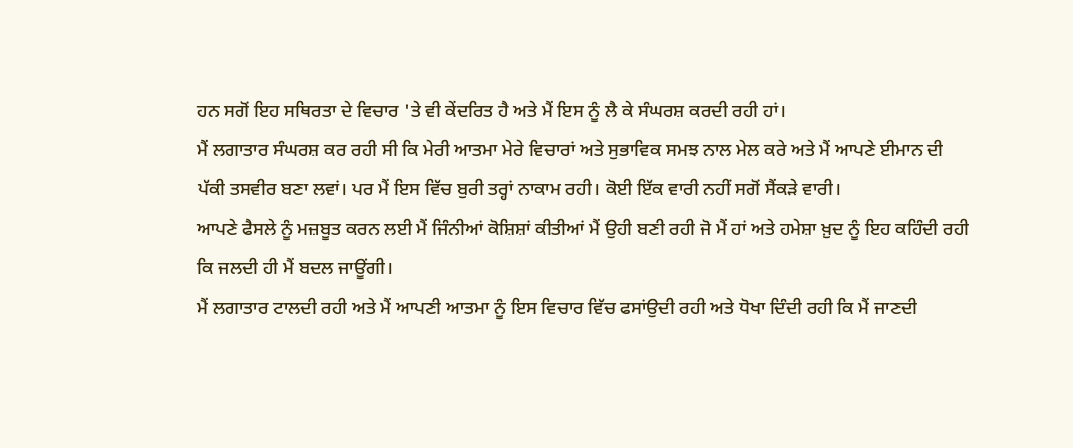ਹਨ ਸਗੋਂ ਇਹ ਸਥਿਰਤਾ ਦੇ ਵਿਚਾਰ 'ਤੇ ਵੀ ਕੇਂਦਰਿਤ ਹੈ ਅਤੇ ਮੈਂ ਇਸ ਨੂੰ ਲੈ ਕੇ ਸੰਘਰਸ਼ ਕਰਦੀ ਰਹੀ ਹਾਂ।
ਮੈਂ ਲਗਾਤਾਰ ਸੰਘਰਸ਼ ਕਰ ਰਹੀ ਸੀ ਕਿ ਮੇਰੀ ਆਤਮਾ ਮੇਰੇ ਵਿਚਾਰਾਂ ਅਤੇ ਸੁਭਾਵਿਕ ਸਮਝ ਨਾਲ ਮੇਲ ਕਰੇ ਅਤੇ ਮੈਂ ਆਪਣੇ ਈਮਾਨ ਦੀ ਪੱਕੀ ਤਸਵੀਰ ਬਣਾ ਲਵਾਂ। ਪਰ ਮੈਂ ਇਸ ਵਿੱਚ ਬੁਰੀ ਤਰ੍ਹਾਂ ਨਾਕਾਮ ਰਹੀ। ਕੋਈ ਇੱਕ ਵਾਰੀ ਨਹੀਂ ਸਗੋਂ ਸੈਂਕੜੇ ਵਾਰੀ।
ਆਪਣੇ ਫੈਸਲੇ ਨੂੰ ਮਜ਼ਬੂਤ ਕਰਨ ਲਈ ਮੈਂ ਜਿੰਨੀਆਂ ਕੋਸ਼ਿਸ਼ਾਂ ਕੀਤੀਆਂ ਮੈਂ ਉਹੀ ਬਣੀ ਰਹੀ ਜੋ ਮੈਂ ਹਾਂ ਅਤੇ ਹਮੇਸ਼ਾ ਖ਼ੁਦ ਨੂੰ ਇਹ ਕਹਿੰਦੀ ਰਹੀ ਕਿ ਜਲਦੀ ਹੀ ਮੈਂ ਬਦਲ ਜਾਊਂਗੀ।
ਮੈਂ ਲਗਾਤਾਰ ਟਾਲਦੀ ਰਹੀ ਅਤੇ ਮੈਂ ਆਪਣੀ ਆਤਮਾ ਨੂੰ ਇਸ ਵਿਚਾਰ ਵਿੱਚ ਫਸਾਂਉਦੀ ਰਹੀ ਅਤੇ ਧੋਖਾ ਦਿੰਦੀ ਰਹੀ ਕਿ ਮੈਂ ਜਾਣਦੀ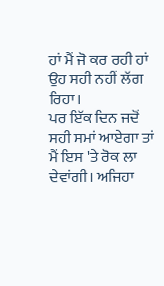ਹਾਂ ਮੈਂ ਜੋ ਕਰ ਰਹੀ ਹਾਂ ਉਹ ਸਹੀ ਨਹੀਂ ਲੱਗ ਰਿਹਾ।
ਪਰ ਇੱਕ ਦਿਨ ਜਦੋਂ ਸਹੀ ਸਮਾਂ ਆਏਗਾ ਤਾਂ ਮੈਂ ਇਸ 'ਤੇ ਰੋਕ ਲਾ ਦੇਵਾਂਗੀ। ਅਜਿਹਾ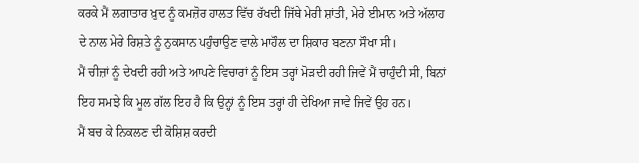ਕਰਕੇ ਮੈਂ ਲਗਾਤਾਰ ਖ਼ੁਦ ਨੂੰ ਕਮਜ਼ੋਰ ਹਾਲਤ ਵਿੱਚ ਰੱਖਦੀ ਜਿੱਥੇ ਮੇਰੀ ਸ਼ਾਂਤੀ, ਮੇਰੇ ਈਮਾਨ ਅਤੇ ਅੱਲਾਹ ਦੇ ਨਾਲ ਮੇਰੇ ਰਿਸ਼ਤੇ ਨੂੰ ਨੁਕਸਾਨ ਪਹੁੰਚਾਉਣ ਵਾਲੇ ਮਾਹੌਲ ਦਾ ਸ਼ਿਕਾਰ ਬਣਨਾ ਸੌਖਾ ਸੀ।
ਮੈਂ ਚੀਜ਼ਾਂ ਨੂੰ ਦੇਖਦੀ ਰਹੀ ਅਤੇ ਆਪਣੇ ਵਿਚਾਰਾਂ ਨੂੰ ਇਸ ਤਰ੍ਹਾਂ ਮੋੜਦੀ ਰਹੀ ਜਿਵੇਂ ਮੈਂ ਚਾਹੁੰਦੀ ਸੀ, ਬਿਨਾਂ ਇਹ ਸਮਝੇ ਕਿ ਮੂਲ ਗੱਲ ਇਹ ਹੈ ਕਿ ਉਨ੍ਹਾਂ ਨੂੰ ਇਸ ਤਰ੍ਹਾਂ ਹੀ ਦੇਖਿਆ ਜਾਵੇ ਜਿਵੇਂ ਉਹ ਹਨ।
ਮੈਂ ਬਚ ਕੇ ਨਿਕਲਣ ਦੀ ਕੋਸ਼ਿਸ਼ ਕਰਦੀ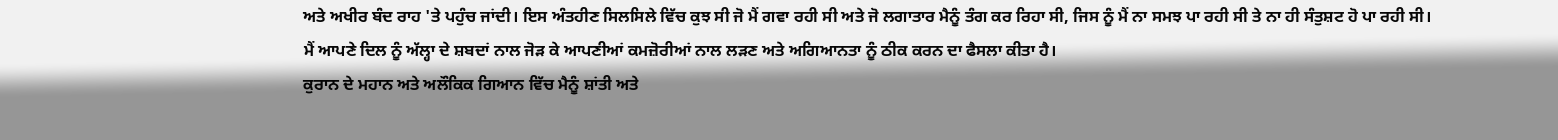ਅਤੇ ਅਖੀਰ ਬੰਦ ਰਾਹ 'ਤੇ ਪਹੁੰਚ ਜਾਂਦੀ। ਇਸ ਅੰਤਹੀਣ ਸਿਲਸਿਲੇ ਵਿੱਚ ਕੁਝ ਸੀ ਜੋ ਮੈਂ ਗਵਾ ਰਹੀ ਸੀ ਅਤੇ ਜੋ ਲਗਾਤਾਰ ਮੈਨੂੰ ਤੰਗ ਕਰ ਰਿਹਾ ਸੀ, ਜਿਸ ਨੂੰ ਮੈਂ ਨਾ ਸਮਝ ਪਾ ਰਹੀ ਸੀ ਤੇ ਨਾ ਹੀ ਸੰਤੁਸ਼ਟ ਹੋ ਪਾ ਰਹੀ ਸੀ।
ਮੈਂ ਆਪਣੇ ਦਿਲ ਨੂੰ ਅੱਲ੍ਹਾ ਦੇ ਸ਼ਬਦਾਂ ਨਾਲ ਜੋੜ ਕੇ ਆਪਣੀਆਂ ਕਮਜ਼ੋਰੀਆਂ ਨਾਲ ਲੜਣ ਅਤੇ ਅਗਿਆਨਤਾ ਨੂੰ ਠੀਕ ਕਰਨ ਦਾ ਫੈਸਲਾ ਕੀਤਾ ਹੈ।
ਕੁਰਾਨ ਦੇ ਮਹਾਨ ਅਤੇ ਅਲੌਕਿਕ ਗਿਆਨ ਵਿੱਚ ਮੈਨੂੰ ਸ਼ਾਂਤੀ ਅਤੇ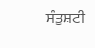ਸੰਤੁਸ਼ਟੀ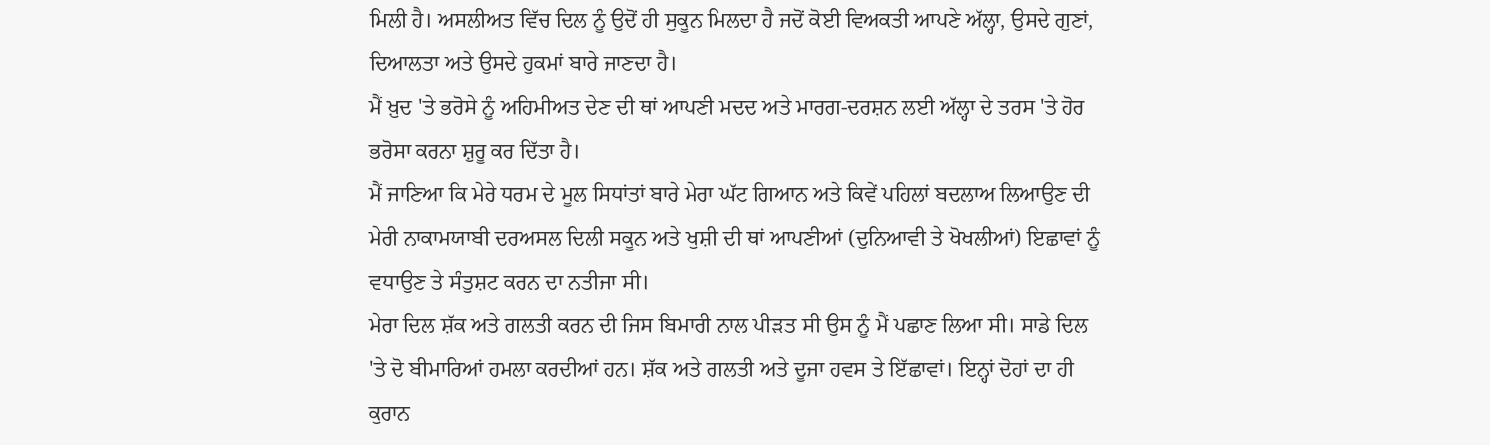ਮਿਲੀ ਹੈ। ਅਸਲੀਅਤ ਵਿੱਚ ਦਿਲ ਨੂੰ ਉਦੋਂ ਹੀ ਸੁਕੂਨ ਮਿਲਦਾ ਹੈ ਜਦੋਂ ਕੋਈ ਵਿਅਕਤੀ ਆਪਣੇ ਅੱਲ੍ਹਾ, ਉਸਦੇ ਗੁਣਾਂ, ਦਿਆਲਤਾ ਅਤੇ ਉਸਦੇ ਹੁਕਮਾਂ ਬਾਰੇ ਜਾਣਦਾ ਹੈ।
ਮੈਂ ਖ਼ੁਦ 'ਤੇ ਭਰੋਸੇ ਨੂੰ ਅਹਿਮੀਅਤ ਦੇਣ ਦੀ ਥਾਂ ਆਪਣੀ ਮਦਦ ਅਤੇ ਮਾਰਗ-ਦਰਸ਼ਨ ਲਈ ਅੱਲ੍ਹਾ ਦੇ ਤਰਸ 'ਤੇ ਹੋਰ ਭਰੋਸਾ ਕਰਨਾ ਸ਼ੁਰੂ ਕਰ ਦਿੱਤਾ ਹੈ।
ਮੈਂ ਜਾਣਿਆ ਕਿ ਮੇਰੇ ਧਰਮ ਦੇ ਮੂਲ ਸਿਧਾਂਤਾਂ ਬਾਰੇ ਮੇਰਾ ਘੱਟ ਗਿਆਨ ਅਤੇ ਕਿਵੇਂ ਪਹਿਲਾਂ ਬਦਲਾਅ ਲਿਆਉਣ ਦੀ ਮੇਰੀ ਨਾਕਾਮਯਾਬੀ ਦਰਅਸਲ ਦਿਲੀ ਸਕੂਨ ਅਤੇ ਖੁਸ਼ੀ ਦੀ ਥਾਂ ਆਪਣੀਆਂ (ਦੁਨਿਆਵੀ ਤੇ ਖੋਖਲੀਆਂ) ਇਛਾਵਾਂ ਨੂੰ ਵਧਾਉਣ ਤੇ ਸੰਤੁਸ਼ਟ ਕਰਨ ਦਾ ਨਤੀਜਾ ਸੀ।
ਮੇਰਾ ਦਿਲ ਸ਼ੱਕ ਅਤੇ ਗਲਤੀ ਕਰਨ ਦੀ ਜਿਸ ਬਿਮਾਰੀ ਨਾਲ ਪੀੜਤ ਸੀ ਉਸ ਨੂੰ ਮੈਂ ਪਛਾਣ ਲਿਆ ਸੀ। ਸਾਡੇ ਦਿਲ 'ਤੇ ਦੋ ਬੀਮਾਰਿਆਂ ਹਮਲਾ ਕਰਦੀਆਂ ਹਨ। ਸ਼ੱਕ ਅਤੇ ਗਲਤੀ ਅਤੇ ਦੂਜਾ ਹਵਸ ਤੇ ਇੱਛਾਵਾਂ। ਇਨ੍ਹਾਂ ਦੋਹਾਂ ਦਾ ਹੀ ਕੁਰਾਨ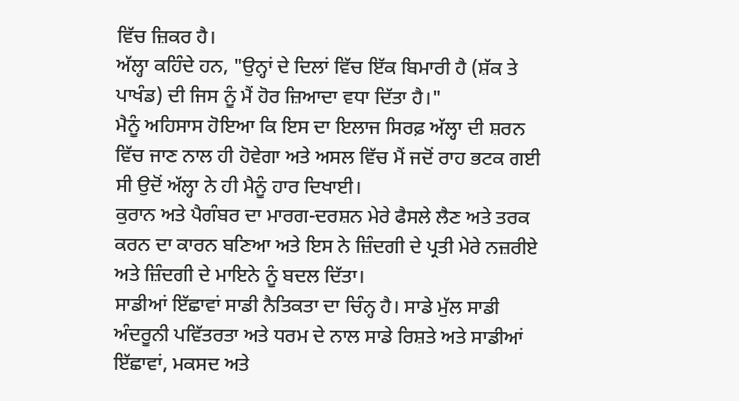ਵਿੱਚ ਜ਼ਿਕਰ ਹੈ।
ਅੱਲ੍ਹਾ ਕਹਿੰਦੇ ਹਨ, "ਉਨ੍ਹਾਂ ਦੇ ਦਿਲਾਂ ਵਿੱਚ ਇੱਕ ਬਿਮਾਰੀ ਹੈ (ਸ਼ੱਕ ਤੇ ਪਾਖੰਡ) ਦੀ ਜਿਸ ਨੂੰ ਮੈਂ ਹੋਰ ਜ਼ਿਆਦਾ ਵਧਾ ਦਿੱਤਾ ਹੈ।"
ਮੈਨੂੰ ਅਹਿਸਾਸ ਹੋਇਆ ਕਿ ਇਸ ਦਾ ਇਲਾਜ ਸਿਰਫ਼ ਅੱਲ੍ਹਾ ਦੀ ਸ਼ਰਨ ਵਿੱਚ ਜਾਣ ਨਾਲ ਹੀ ਹੋਵੇਗਾ ਅਤੇ ਅਸਲ ਵਿੱਚ ਮੈਂ ਜਦੋਂ ਰਾਹ ਭਟਕ ਗਈ ਸੀ ਉਦੋਂ ਅੱਲ੍ਹਾ ਨੇ ਹੀ ਮੈਨੂੰ ਹਾਰ ਦਿਖਾਈ।
ਕੁਰਾਨ ਅਤੇ ਪੈਗੰਬਰ ਦਾ ਮਾਰਗ-ਦਰਸ਼ਨ ਮੇਰੇ ਫੈਸਲੇ ਲੈਣ ਅਤੇ ਤਰਕ ਕਰਨ ਦਾ ਕਾਰਨ ਬਣਿਆ ਅਤੇ ਇਸ ਨੇ ਜ਼ਿੰਦਗੀ ਦੇ ਪ੍ਰਤੀ ਮੇਰੇ ਨਜ਼ਰੀਏ ਅਤੇ ਜ਼ਿੰਦਗੀ ਦੇ ਮਾਇਨੇ ਨੂੰ ਬਦਲ ਦਿੱਤਾ।
ਸਾਡੀਆਂ ਇੱਛਾਵਾਂ ਸਾਡੀ ਨੈਤਿਕਤਾ ਦਾ ਚਿੰਨ੍ਹ ਹੈ। ਸਾਡੇ ਮੁੱਲ ਸਾਡੀ ਅੰਦਰੂਨੀ ਪਵਿੱਤਰਤਾ ਅਤੇ ਧਰਮ ਦੇ ਨਾਲ ਸਾਡੇ ਰਿਸ਼ਤੇ ਅਤੇ ਸਾਡੀਆਂ ਇੱਛਾਵਾਂ, ਮਕਸਦ ਅਤੇ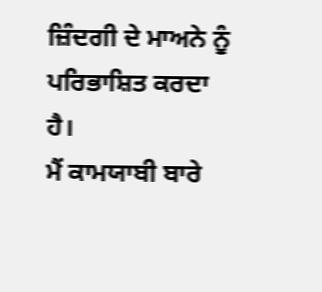ਜ਼ਿੰਦਗੀ ਦੇ ਮਾਅਨੇ ਨੂੰ ਪਰਿਭਾਸ਼ਿਤ ਕਰਦਾ ਹੈ।
ਮੈਂ ਕਾਮਯਾਬੀ ਬਾਰੇ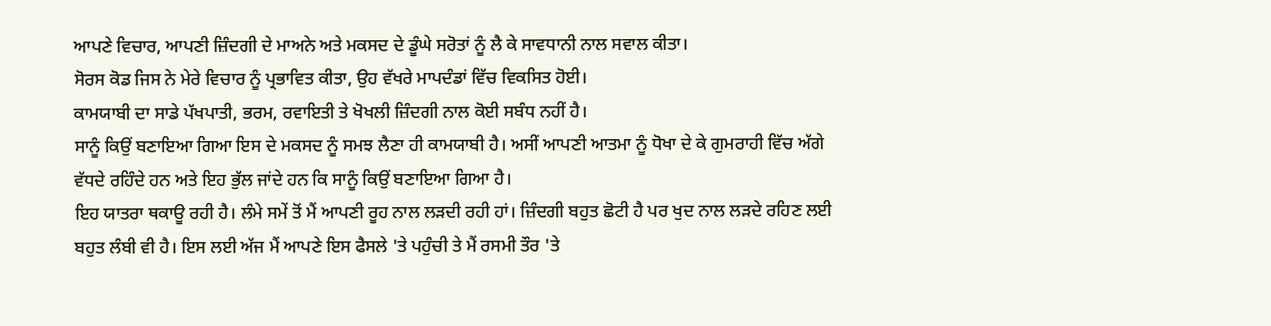ਆਪਣੇ ਵਿਚਾਰ, ਆਪਣੀ ਜ਼ਿੰਦਗੀ ਦੇ ਮਾਅਨੇ ਅਤੇ ਮਕਸਦ ਦੇ ਡੂੰਘੇ ਸਰੋਤਾਂ ਨੂੰ ਲੈ ਕੇ ਸਾਵਧਾਨੀ ਨਾਲ ਸਵਾਲ ਕੀਤਾ।
ਸੋਰਸ ਕੋਡ ਜਿਸ ਨੇ ਮੇਰੇ ਵਿਚਾਰ ਨੂੰ ਪ੍ਰਭਾਵਿਤ ਕੀਤਾ, ਉਹ ਵੱਖਰੇ ਮਾਪਦੰਡਾਂ ਵਿੱਚ ਵਿਕਸਿਤ ਹੋਈ।
ਕਾਮਯਾਬੀ ਦਾ ਸਾਡੇ ਪੱਖਪਾਤੀ, ਭਰਮ, ਰਵਾਇਤੀ ਤੇ ਖੋਖਲੀ ਜ਼ਿੰਦਗੀ ਨਾਲ ਕੋਈ ਸਬੰਧ ਨਹੀਂ ਹੈ।
ਸਾਨੂੰ ਕਿਉਂ ਬਣਾਇਆ ਗਿਆ ਇਸ ਦੇ ਮਕਸਦ ਨੂੰ ਸਮਝ ਲੈਣਾ ਹੀ ਕਾਮਯਾਬੀ ਹੈ। ਅਸੀਂ ਆਪਣੀ ਆਤਮਾ ਨੂੰ ਧੋਖਾ ਦੇ ਕੇ ਗੁਮਰਾਹੀ ਵਿੱਚ ਅੱਗੇ ਵੱਧਦੇ ਰਹਿੰਦੇ ਹਨ ਅਤੇ ਇਹ ਭੁੱਲ ਜਾਂਦੇ ਹਨ ਕਿ ਸਾਨੂੰ ਕਿਉਂ ਬਣਾਇਆ ਗਿਆ ਹੈ।
ਇਹ ਯਾਤਰਾ ਥਕਾਊ ਰਹੀ ਹੈ। ਲੰਮੇ ਸਮੇਂ ਤੋਂ ਮੈਂ ਆਪਣੀ ਰੂਹ ਨਾਲ ਲੜਦੀ ਰਹੀ ਹਾਂ। ਜ਼ਿੰਦਗੀ ਬਹੁਤ ਛੋਟੀ ਹੈ ਪਰ ਖੁਦ ਨਾਲ ਲੜਦੇ ਰਹਿਣ ਲਈ ਬਹੁਤ ਲੰਬੀ ਵੀ ਹੈ। ਇਸ ਲਈ ਅੱਜ ਮੈਂ ਆਪਣੇ ਇਸ ਫੈਸਲੇ 'ਤੇ ਪਹੁੰਚੀ ਤੇ ਮੈਂ ਰਸਮੀ ਤੌਰ 'ਤੇ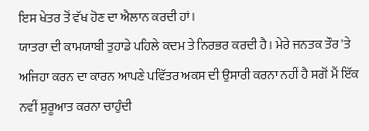ਇਸ ਖੇਤਰ ਤੋਂ ਵੱਖ ਹੋਣ ਦਾ ਐਲਾਨ ਕਰਦੀ ਹਾਂ।
ਯਾਤਰਾ ਦੀ ਕਾਮਯਾਬੀ ਤੁਹਾਡੇ ਪਹਿਲੇ ਕਦਮ ਤੇ ਨਿਰਭਰ ਕਰਦੀ ਹੈ। ਮੇਰੇ ਜਨਤਕ ਤੌਰ 'ਤੇ ਅਜਿਹਾ ਕਰਨ ਦਾ ਕਾਰਨ ਆਪਣੇ ਪਵਿੱਤਰ ਅਕਸ ਦੀ ਉਸਾਰੀ ਕਰਨਾ ਨਹੀਂ ਹੈ ਸਗੋਂ ਮੈਂ ਇੱਕ ਨਵੀਂ ਸ਼ੁਰੂਆਤ ਕਰਨਾ ਚਾਹੁੰਦੀ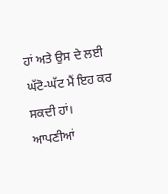ਹਾਂ ਅਤੇ ਉਸ ਦੇ ਲਈ ਘੱਟੋ-ਘੱਟ ਮੈਂ ਇਹ ਕਰ ਸਕਦੀ ਹਾਂ।
ਆਪਣੀਆਂ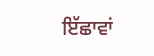ਇੱਛਾਵਾਂ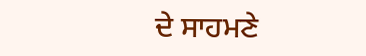ਦੇ ਸਾਹਮਣੇ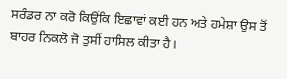ਸਰੰਡਰ ਨਾ ਕਰੋ ਕਿਉਂਕਿ ਇਛਾਵਾਂ ਕਈ ਹਨ ਅਤੇ ਹਮੇਸ਼ਾ ਉਸ ਤੋਂ ਬਾਹਰ ਨਿਕਲੋ ਜੋ ਤੁਸੀਂ ਹਾਸਿਲ ਕੀਤਾ ਹੈ।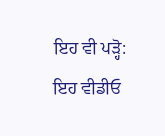ਇਹ ਵੀ ਪੜ੍ਹੋ:
ਇਹ ਵੀਡੀਓ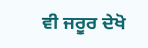ਵੀ ਜਰੂਰ ਦੇਖੋ